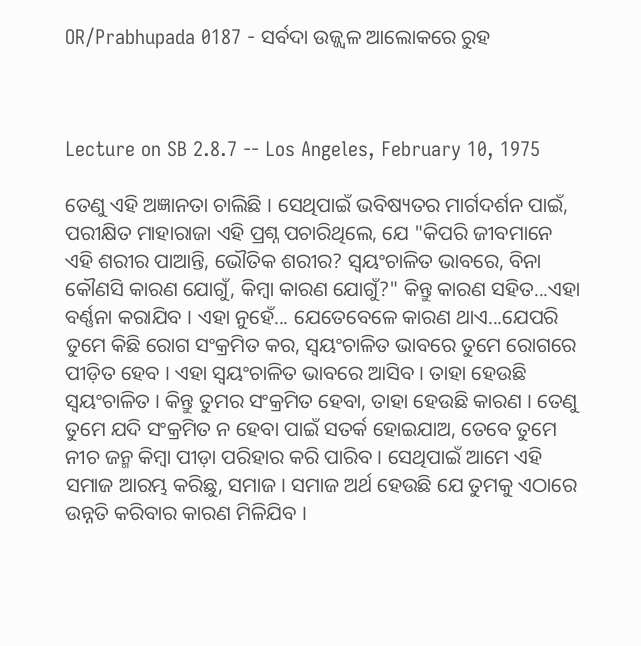OR/Prabhupada 0187 - ସର୍ବଦା ଉଜ୍ଜ୍ଵଳ ଆଲୋକରେ ରୁହ



Lecture on SB 2.8.7 -- Los Angeles, February 10, 1975

ତେଣୁ ଏହି ଅଜ୍ଞାନତା ଚାଲିଛି । ସେଥିପାଇଁ ଭବିଷ୍ୟତର ମାର୍ଗଦର୍ଶନ ପାଇଁ, ପରୀକ୍ଷିତ ମାହାରାଜା ଏହି ପ୍ରଶ୍ନ ପଚାରିଥିଲେ, ଯେ "କିପରି ଜୀବମାନେ ଏହି ଶରୀର ପାଆନ୍ତି, ଭୌତିକ ଶରୀର? ସ୍ଵୟଂଚାଳିତ ଭାବରେ, ବିନା କୌଣସି କାରଣ ଯୋଗୁଁ, କିମ୍ଵା କାରଣ ଯୋଗୁଁ?" କିନ୍ତୁ କାରଣ ସହିତ...ଏହା ବର୍ଣ୍ଣନା କରାଯିବ । ଏହା ନୁହେଁ... ଯେତେବେଳେ କାରଣ ଥାଏ...ଯେପରି ତୁମେ କିଛି ରୋଗ ସଂକ୍ରମିତ କର, ସ୍ଵୟଂଚାଳିତ ଭାବରେ ତୁମେ ରୋଗରେ ପୀଡ଼ିତ ହେବ । ଏହା ସ୍ଵୟଂଚାଳିତ ଭାବରେ ଆସିବ । ତାହା ହେଉଛି ସ୍ଵୟଂଚାଳିତ । କିନ୍ତୁ ତୁମର ସଂକ୍ରମିତ ହେବା, ତାହା ହେଉଛି କାରଣ । ତେଣୁ ତୁମେ ଯଦି ସଂକ୍ରମିତ ନ ହେବା ପାଇଁ ସତର୍କ ହୋଇଯାଅ, ତେବେ ତୁମେ ନୀଚ ଜନ୍ମ କିମ୍ଵା ପୀଡ଼ା ପରିହାର କରି ପାରିବ । ସେଥିପାଇଁ ଆମେ ଏହି ସମାଜ ଆରମ୍ଭ କରିଛୁ, ସମାଜ । ସମାଜ ଅର୍ଥ ହେଉଛି ଯେ ତୁମକୁ ଏଠାରେ ଉନ୍ନତି କରିବାର କାରଣ ମିଳିଯିବ ।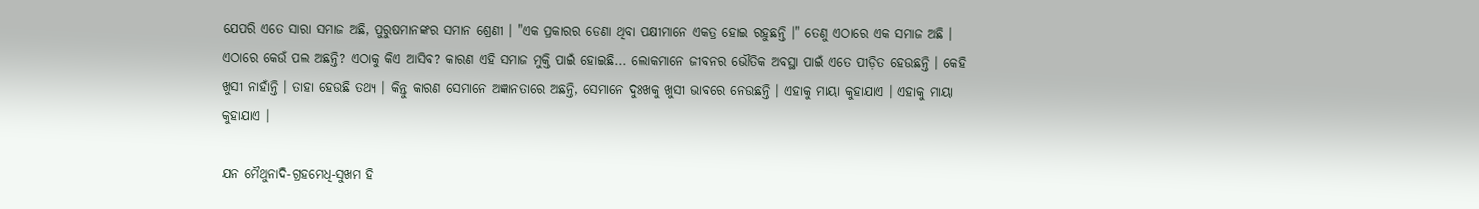ଯେପରି ଏତେ ସାରା ସମାଜ ଅଛି, ପୁରୁଷମାନଙ୍କର ସମାନ ଶ୍ରେଣୀ । "ଏକ ପ୍ରକାରର ଡେଣା ଥିବା ପକ୍ଷୀମାନେ ଏକତ୍ର ହୋଇ ରହୁଛନ୍ତି ।" ତେଣୁ ଏଠାରେ ଏକ ସମାଜ ଅଛି । ଏଠାରେ କେଉଁ ପଲ ଅଛନ୍ତି? ଏଠାକୁ କିଏ ଆସିବ? କାରଣ ଏହି ସମାଜ ମୁକ୍ତି ପାଇଁ ହୋଇଛି... ଲୋକମାନେ ଜୀବନର ଭୌତିକ ଅବସ୍ଥା ପାଇଁ ଏତେ ପୀଡ଼ିତ ହେଉଛନ୍ତି । କେହି ଖୁସୀ ନାହାଁନ୍ତି । ତାହା ହେଉଛି ତଥ୍ୟ । କିନ୍ତୁ କାରଣ ସେମାନେ ଅଜ୍ଞାନତାରେ ଅଛନ୍ତି, ସେମାନେ ଦୁଃଖକୁ ଖୁସୀ ଭାବରେ ନେଉଛନ୍ତି । ଏହାକୁ ମାୟା କୁହାଯାଏ । ଏହାକୁ ମାୟା କୁହାଯାଏ ।

ଯନ ମୈଥୁନାଦି-ଗ୍ରହମେଧି-ସୁଖମ ହି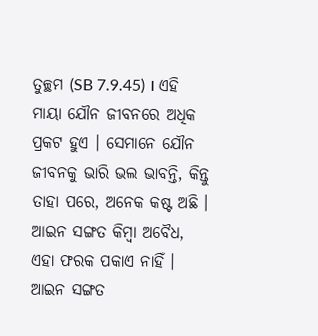ତୁଚ୍ଛମ (SB 7.9.45) । ଏହି ମାୟା ଯୌନ ଜୀବନରେ ଅଧିକ ପ୍ରକଟ ହୁଏ । ସେମାନେ ଯୌନ ଜୀବନକୁ ଭାରି ଭଲ ଭାବନ୍ତି, କିନ୍ତୁ ତାହା ପରେ, ଅନେକ କଷ୍ଟ ଅଛି । ଆଇନ ସଙ୍ଗତ କିମ୍ଵା ଅବୈଧ, ଏହା ଫରକ ପକାଏ ନାହିଁ । ଆଇନ ସଙ୍ଗତ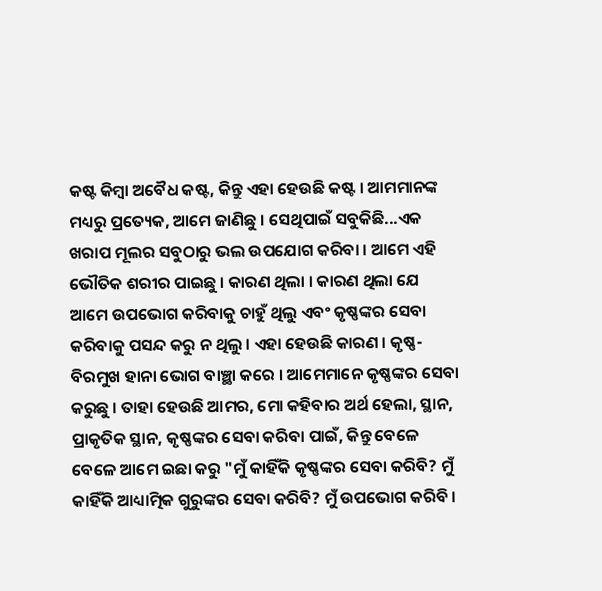କଷ୍ଟ କିମ୍ଵା ଅବୈଧ କଷ୍ଟ, କିନ୍ତୁ ଏହା ହେଉଛି କଷ୍ଟ । ଆମମାନଙ୍କ ମଧ୍ୟରୁ ପ୍ରତ୍ୟେକ, ଆମେ ଜାଣିଛୁ । ସେଥିପାଇଁ ସବୁକିଛି...ଏକ ଖରାପ ମୂଲର ସବୁଠାରୁ ଭଲ ଉପଯୋଗ କରିବା । ଆମେ ଏହି ଭୌତିକ ଶରୀର ପାଇଛୁ । କାରଣ ଥିଲା । କାରଣ ଥିଲା ଯେ ଆମେ ଉପଭୋଗ କରିବାକୁ ଚାହୁଁ ଥିଲୁ ଏବଂ କୃଷ୍ଣଙ୍କର ସେବା କରିବାକୁ ପସନ୍ଦ କରୁ ନ ଥିଲୁ । ଏହା ହେଉଛି କାରଣ । କୃଷ୍ଣ-ବିରମୁଖ ହାନା ଭୋଗ ବାଞ୍ଛା କରେ । ଆମେମାନେ କୃଷ୍ଣଙ୍କର ସେବା କରୁଛୁ । ତାହା ହେଉଛି ଆମର, ମୋ କହିବାର ଅର୍ଥ ହେଲା, ସ୍ଥାନ, ପ୍ରାକୃତିକ ସ୍ଥାନ, କୃଷ୍ଣଙ୍କର ସେବା କରିବା ପାଇଁ, କିନ୍ତୁ ବେଳେ ବେଳେ ଆମେ ଇଛା କରୁ "ମୁଁ କାହିଁକି କୃଷ୍ଣଙ୍କର ସେବା କରିବି? ମୁଁ କାହିଁକି ଆଧ୍ୟାତ୍ମିକ ଗୁରୁଙ୍କର ସେବା କରିବି? ମୁଁ ଉପଭୋଗ କରିବି ।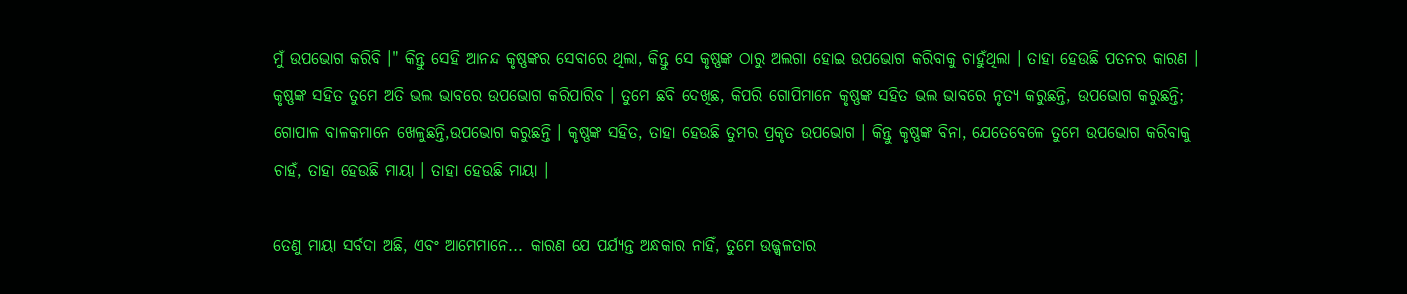ମୁଁ ଉପଭୋଗ କରିବି ।" କିନ୍ତୁ ସେହି ଆନନ୍ଦ କୃଷ୍ଣଙ୍କର ସେବାରେ ଥିଲା, କିନ୍ତୁ ସେ କୃଷ୍ଣଙ୍କ ଠାରୁ ଅଲଗା ହୋଇ ଉପଭୋଗ କରିବାକୁ ଚାହୁଁଥିଲା । ତାହା ହେଉଛି ପତନର କାରଣ । କୃଷ୍ଣଙ୍କ ସହିତ ତୁମେ ଅତି ଭଲ ଭାବରେ ଉପଭୋଗ କରିପାରିବ । ତୁମେ ଛବି ଦେଖିଛ, କିପରି ଗୋପିମାନେ କୃଷ୍ଣଙ୍କ ସହିତ ଭଲ ଭାବରେ ନୃତ୍ୟ କରୁଛନ୍ତି, ଉପଭୋଗ କରୁଛନ୍ତି; ଗୋପାଳ ବାଳକମାନେ ଖେଳୁଛନ୍ତି,ଉପଭୋଗ କରୁଛନ୍ତି । କୃଷ୍ଣଙ୍କ ସହିତ, ତାହା ହେଉଛି ତୁମର ପ୍ରକୃତ ଉପଭୋଗ । କିନ୍ତୁ କୃଷ୍ଣଙ୍କ ବିନା, ଯେତେବେଳେ ତୁମେ ଉପଭୋଗ କରିବାକୁ ଚାହଁ, ତାହା ହେଉଛି ମାୟା । ତାହା ହେଉଛି ମାୟା ।

ତେଣୁ ମାୟା ସର୍ବଦା ଅଛି, ଏବଂ ଆମେମାନେ... କାରଣ ଯେ ପର୍ଯ୍ୟନ୍ତ ଅନ୍ଧକାର ନାହିଁ, ତୁମେ ଉଜ୍ଜ୍ଵଳତାର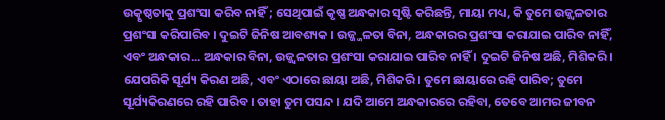ଉତ୍କୃଷ୍ଠତାକୁ ପ୍ରଶଂସା କରିବ ନାହିଁ ; ସେଥିପାଇଁ କୃଷ୍ଣ ଅନ୍ଧକାର ସୃଷ୍ଟି କରିଛନ୍ତି, ମାୟା ମଧ୍ୟ, କି ତୁମେ ଉଜ୍ଜ୍ଵଳତାର ପ୍ରଶଂସା କରିପାରିବ । ଦୁଇଟି ଜିନିଷ ଆବଶ୍ୟକ । ଉଜ୍ଜ୍ଜଳତା ବିନା, ଅନ୍ଧକାରର ପ୍ରଶଂସା କରାଯାଇ ପାରିବ ନାହିଁ, ଏବଂ ଅନ୍ଧକାର... ଅନ୍ଧକାର ବିନା, ଉଜ୍ଜ୍ଵଳତାର ପ୍ରଶଂସା କରାଯାଇ ପାରିବ ନାହିଁ । ଦୁଇଟି ଜିନିଷ ଅଛି, ମିଶିକରି । ଯେପରିକି ସୂର୍ଯ୍ୟ କିରଣ ଅଛି, ଏବଂ ଏଠାରେ ଛାୟା ଅଛି, ମିଶିକରି । ତୁମେ ଛାୟାରେ ରହି ପାରିବ; ତୁମେ ସୂର୍ଯ୍ୟକିରଣରେ ରହି ପାରିବ । ତାହା ତୁମ ପସନ୍ଦ । ଯଦି ଆମେ ଅନ୍ଧକାରରେ ରହିବା, ତେବେ ଆମର ଜୀବନ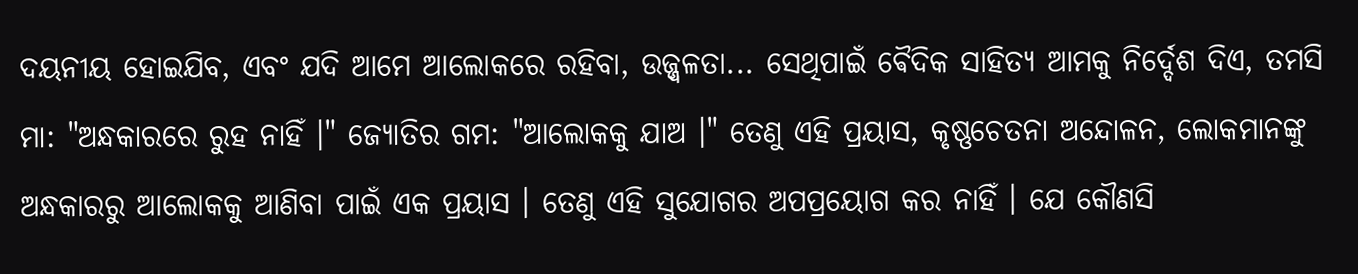ଦୟନୀୟ ହୋଇଯିବ, ଏବଂ ଯଦି ଆମେ ଆଲୋକରେ ରହିବା, ଉଜ୍ଜ୍ଵଳତା... ସେଥିପାଇଁ ଵୈଦିକ ସାହିତ୍ୟ ଆମକୁ ନିର୍ଦ୍ଦେଶ ଦିଏ, ତମସି ମା: "ଅନ୍ଧକାରରେ ରୁହ ନାହିଁ ।" ଜ୍ୟୋତିର ଗମ: "ଆଲୋକକୁ ଯାଅ ।" ତେଣୁ ଏହି ପ୍ରୟାସ, କୃଷ୍ଣଚେତନା ଅନ୍ଦୋଳନ, ଲୋକମାନଙ୍କୁ ଅନ୍ଧକାରରୁ ଆଲୋକକୁ ଆଣିବା ପାଇଁ ଏକ ପ୍ରୟାସ । ତେଣୁ ଏହି ସୁଯୋଗର ଅପପ୍ରୟୋଗ କର ନାହିଁ । ଯେ କୌଣସି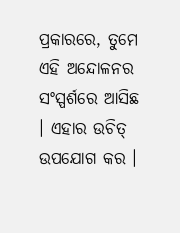ପ୍ରକାରରେ, ତୁମେ ଏହି ଅନ୍ଦୋଳନର ସଂସ୍ପର୍ଶରେ ଆସିଛ । ଏହାର ଉଚିତ୍ ଉପଯୋଗ କର ।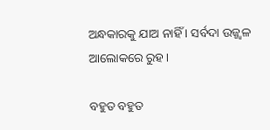ଅନ୍ଧକାରକୁ ଯାଅ ନାହିଁ । ସର୍ବଦା ଉଜ୍ଜ୍ଵଳ ଆଲୋକରେ ରୁହ ।

ବହୁତ ବହୁତ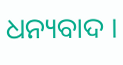ଧନ୍ୟବାଦ ।